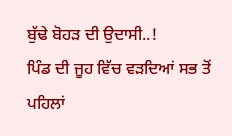ਬੁੱਢੇ ਬੋਹੜ ਦੀ ਉਦਾਸੀ..!
ਪਿੰਡ ਦੀ ਜੂਹ ਵਿੱਚ ਵੜਦਿਆਂ ਸਭ ਤੋਂ ਪਹਿਲਾਂ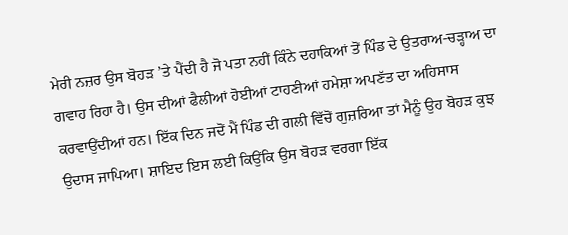ਮੇਰੀ ਨਜ਼ਰ ਉਸ ਬੋਹੜ ’ਤੇ ਪੈਂਦੀ ਹੈ ਜੋ ਪਤਾ ਨਹੀਂ ਕਿੰਨੇ ਦਹਾਕਿਆਂ ਤੋਂ ਪਿੰਡ ਦੇ ਉਤਰਾਅ-ਚੜ੍ਹਾਅ ਦਾ ਗਵਾਹ ਰਿਹਾ ਹੈ। ਉਸ ਦੀਆਂ ਫੈਲੀਆਂ ਹੋਈਆਂ ਟਾਹਣੀਆਂ ਹਮੇਸ਼ਾ ਅਪਣੱਤ ਦਾ ਅਹਿਸਾਸ ਕਰਵਾਉਂਦੀਆਂ ਹਨ। ਇੱਕ ਦਿਨ ਜਦੋਂ ਮੈਂ ਪਿੰਡ ਦੀ ਗਲੀ ਵਿੱਚੋਂ ਗੁਜ਼ਰਿਆ ਤਾਂ ਮੈਨੂੰ ਉਹ ਬੋਹੜ ਕੁਝ ਉਦਾਸ ਜਾਪਿਆ। ਸ਼ਾਇਦ ਇਸ ਲਈ ਕਿਉਂਕਿ ਉਸ ਬੋਹੜ ਵਰਗਾ ਇੱਕ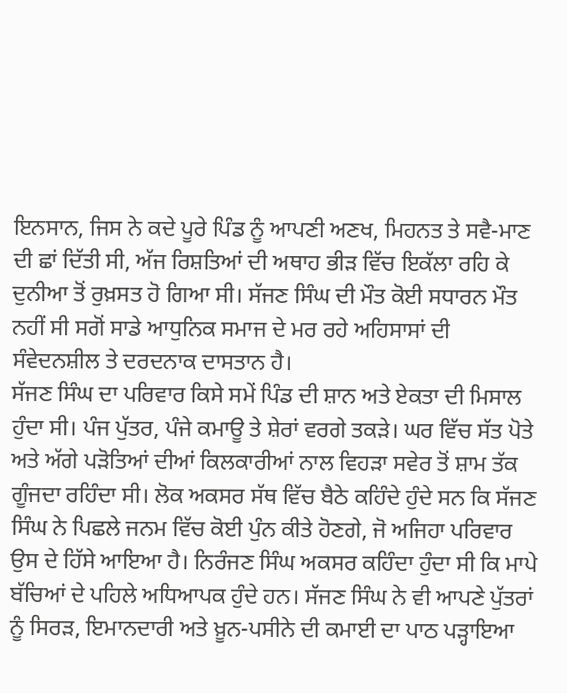ਇਨਸਾਨ, ਜਿਸ ਨੇ ਕਦੇ ਪੂਰੇ ਪਿੰਡ ਨੂੰ ਆਪਣੀ ਅਣਖ, ਮਿਹਨਤ ਤੇ ਸਵੈ-ਮਾਣ ਦੀ ਛਾਂ ਦਿੱਤੀ ਸੀ, ਅੱਜ ਰਿਸ਼ਤਿਆਂ ਦੀ ਅਥਾਹ ਭੀੜ ਵਿੱਚ ਇਕੱਲਾ ਰਹਿ ਕੇ ਦੁਨੀਆ ਤੋਂ ਰੁਖ਼ਸਤ ਹੋ ਗਿਆ ਸੀ। ਸੱਜਣ ਸਿੰਘ ਦੀ ਮੌਤ ਕੋਈ ਸਧਾਰਨ ਮੌਤ ਨਹੀਂ ਸੀ ਸਗੋਂ ਸਾਡੇ ਆਧੁਨਿਕ ਸਮਾਜ ਦੇ ਮਰ ਰਹੇ ਅਹਿਸਾਸਾਂ ਦੀ ਸੰਵੇਦਨਸ਼ੀਲ ਤੇ ਦਰਦਨਾਕ ਦਾਸਤਾਨ ਹੈ।
ਸੱਜਣ ਸਿੰਘ ਦਾ ਪਰਿਵਾਰ ਕਿਸੇ ਸਮੇਂ ਪਿੰਡ ਦੀ ਸ਼ਾਨ ਅਤੇ ਏਕਤਾ ਦੀ ਮਿਸਾਲ ਹੁੰਦਾ ਸੀ। ਪੰਜ ਪੁੱਤਰ, ਪੰਜੇ ਕਮਾਊ ਤੇ ਸ਼ੇਰਾਂ ਵਰਗੇ ਤਕੜੇ। ਘਰ ਵਿੱਚ ਸੱਤ ਪੋਤੇ ਅਤੇ ਅੱਗੇ ਪੜੋਤਿਆਂ ਦੀਆਂ ਕਿਲਕਾਰੀਆਂ ਨਾਲ ਵਿਹੜਾ ਸਵੇਰ ਤੋਂ ਸ਼ਾਮ ਤੱਕ ਗੂੰਜਦਾ ਰਹਿੰਦਾ ਸੀ। ਲੋਕ ਅਕਸਰ ਸੱਥ ਵਿੱਚ ਬੈਠੇ ਕਹਿੰਦੇ ਹੁੰਦੇ ਸਨ ਕਿ ਸੱਜਣ ਸਿੰਘ ਨੇ ਪਿਛਲੇ ਜਨਮ ਵਿੱਚ ਕੋਈ ਪੁੰਨ ਕੀਤੇ ਹੋਣਗੇ, ਜੋ ਅਜਿਹਾ ਪਰਿਵਾਰ ਉਸ ਦੇ ਹਿੱਸੇ ਆਇਆ ਹੈ। ਨਿਰੰਜਣ ਸਿੰਘ ਅਕਸਰ ਕਹਿੰਦਾ ਹੁੰਦਾ ਸੀ ਕਿ ਮਾਪੇ ਬੱਚਿਆਂ ਦੇ ਪਹਿਲੇ ਅਧਿਆਪਕ ਹੁੰਦੇ ਹਨ। ਸੱਜਣ ਸਿੰਘ ਨੇ ਵੀ ਆਪਣੇ ਪੁੱਤਰਾਂ ਨੂੰ ਸਿਰੜ, ਇਮਾਨਦਾਰੀ ਅਤੇ ਖ਼ੂਨ-ਪਸੀਨੇ ਦੀ ਕਮਾਈ ਦਾ ਪਾਠ ਪੜ੍ਹਾਇਆ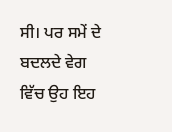ਸੀ। ਪਰ ਸਮੇਂ ਦੇ ਬਦਲਦੇ ਵੇਗ ਵਿੱਚ ਉਹ ਇਹ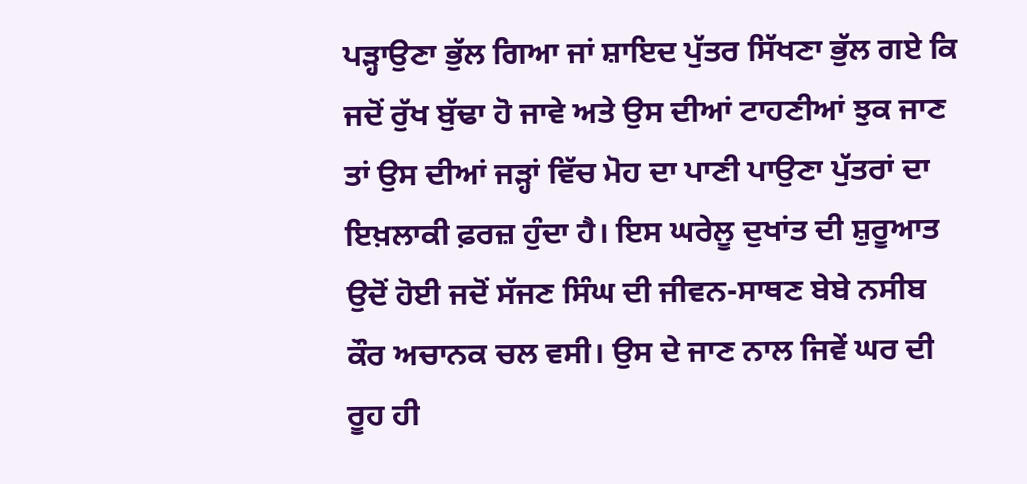ਪੜ੍ਹਾਉਣਾ ਭੁੱਲ ਗਿਆ ਜਾਂ ਸ਼ਾਇਦ ਪੁੱਤਰ ਸਿੱਖਣਾ ਭੁੱਲ ਗਏ ਕਿ ਜਦੋਂ ਰੁੱਖ ਬੁੱਢਾ ਹੋ ਜਾਵੇ ਅਤੇ ਉਸ ਦੀਆਂ ਟਾਹਣੀਆਂ ਝੁਕ ਜਾਣ ਤਾਂ ਉਸ ਦੀਆਂ ਜੜ੍ਹਾਂ ਵਿੱਚ ਮੋਹ ਦਾ ਪਾਣੀ ਪਾਉਣਾ ਪੁੱਤਰਾਂ ਦਾ ਇਖ਼ਲਾਕੀ ਫ਼ਰਜ਼ ਹੁੰਦਾ ਹੈ। ਇਸ ਘਰੇਲੂ ਦੁਖਾਂਤ ਦੀ ਸ਼ੁਰੂਆਤ ਉਦੋਂ ਹੋਈ ਜਦੋਂ ਸੱਜਣ ਸਿੰਘ ਦੀ ਜੀਵਨ-ਸਾਥਣ ਬੇਬੇ ਨਸੀਬ ਕੌਰ ਅਚਾਨਕ ਚਲ ਵਸੀ। ਉਸ ਦੇ ਜਾਣ ਨਾਲ ਜਿਵੇਂ ਘਰ ਦੀ ਰੂਹ ਹੀ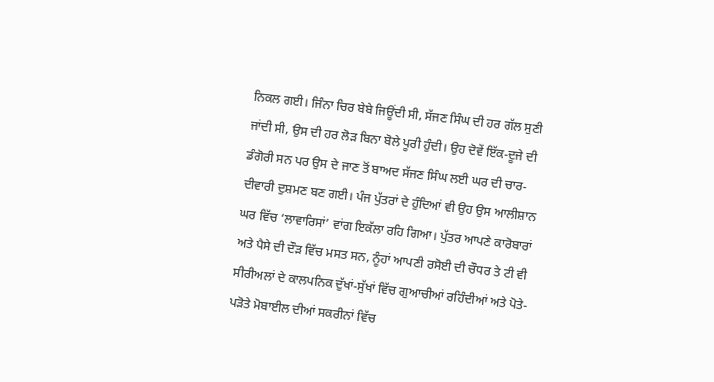ਨਿਕਲ ਗਈ। ਜਿੰਨਾ ਚਿਰ ਬੇਬੇ ਜਿਊਂਦੀ ਸੀ, ਸੱਜਣ ਸਿੰਘ ਦੀ ਹਰ ਗੱਲ ਸੁਣੀ ਜਾਂਦੀ ਸੀ, ਉਸ ਦੀ ਹਰ ਲੋੜ ਬਿਨਾ ਬੋਲੇ ਪੂਰੀ ਹੁੰਦੀ। ਉਹ ਦੋਵੇਂ ਇੱਕ-ਦੂਜੇ ਦੀ ਡੰਗੋਰੀ ਸਨ ਪਰ ਉਸ ਦੇ ਜਾਣ ਤੋਂ ਬਾਅਦ ਸੱਜਣ ਸਿੰਘ ਲਈ ਘਰ ਦੀ ਚਾਰ-ਦੀਵਾਰੀ ਦੁਸ਼ਮਣ ਬਣ ਗਈ। ਪੰਜ ਪੁੱਤਰਾਂ ਦੇ ਹੁੰਦਿਆਂ ਵੀ ਉਹ ਉਸ ਆਲੀਸ਼ਾਨ ਘਰ ਵਿੱਚ ‘ਲਾਵਾਰਿਸਾਂ’ ਵਾਂਗ ਇਕੱਲਾ ਰਹਿ ਗਿਆ। ਪੁੱਤਰ ਆਪਣੇ ਕਾਰੋਬਾਰਾਂ ਅਤੇ ਪੈਸੇ ਦੀ ਦੌੜ ਵਿੱਚ ਮਸਤ ਸਨ, ਨੂੰਹਾਂ ਆਪਣੀ ਰਸੋਈ ਦੀ ਚੌਧਰ ਤੇ ਟੀ ਵੀ ਸੀਰੀਅਲਾਂ ਦੇ ਕਾਲਪਨਿਕ ਦੁੱਖਾਂ-ਸੁੱਖਾਂ ਵਿੱਚ ਗੁਆਚੀਆਂ ਰਹਿੰਦੀਆਂ ਅਤੇ ਪੋਤੇ-ਪੜੋਤੇ ਮੋਬਾਈਲ ਦੀਆਂ ਸਕਰੀਨਾਂ ਵਿੱਚ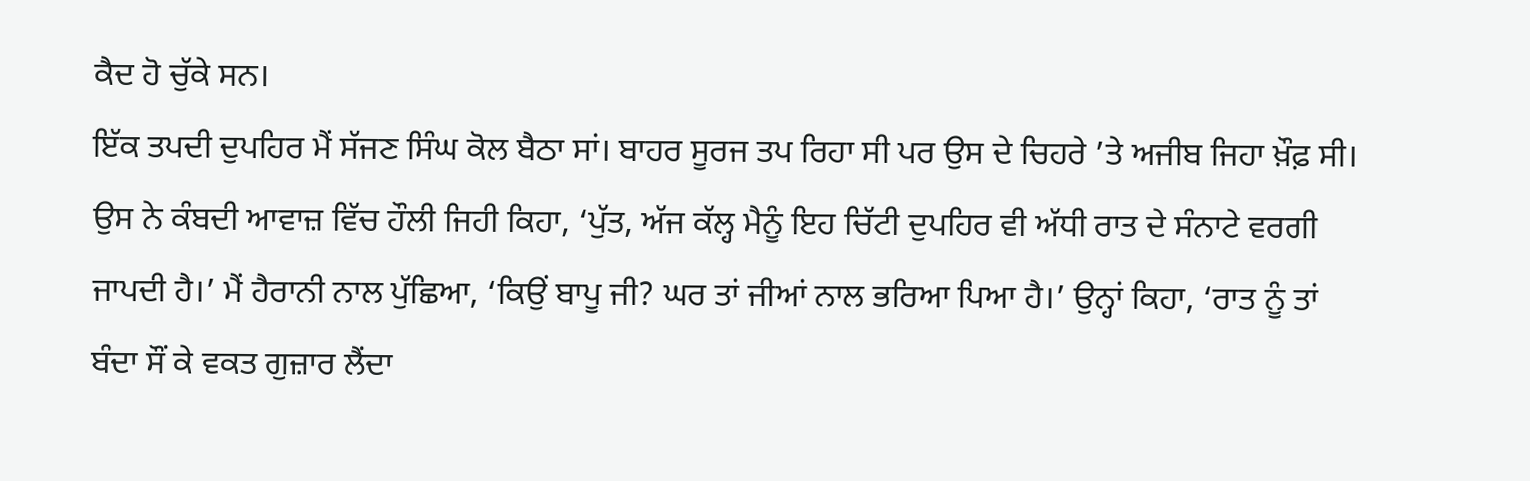ਕੈਦ ਹੋ ਚੁੱਕੇ ਸਨ।
ਇੱਕ ਤਪਦੀ ਦੁਪਹਿਰ ਮੈਂ ਸੱਜਣ ਸਿੰਘ ਕੋਲ ਬੈਠਾ ਸਾਂ। ਬਾਹਰ ਸੂਰਜ ਤਪ ਰਿਹਾ ਸੀ ਪਰ ਉਸ ਦੇ ਚਿਹਰੇ ’ਤੇ ਅਜੀਬ ਜਿਹਾ ਖ਼ੌਫ਼ ਸੀ। ਉਸ ਨੇ ਕੰਬਦੀ ਆਵਾਜ਼ ਵਿੱਚ ਹੌਲੀ ਜਿਹੀ ਕਿਹਾ, ‘ਪੁੱਤ, ਅੱਜ ਕੱਲ੍ਹ ਮੈਨੂੰ ਇਹ ਚਿੱਟੀ ਦੁਪਹਿਰ ਵੀ ਅੱਧੀ ਰਾਤ ਦੇ ਸੰਨਾਟੇ ਵਰਗੀ ਜਾਪਦੀ ਹੈ।’ ਮੈਂ ਹੈਰਾਨੀ ਨਾਲ ਪੁੱਛਿਆ, ‘ਕਿਉਂ ਬਾਪੂ ਜੀ? ਘਰ ਤਾਂ ਜੀਆਂ ਨਾਲ ਭਰਿਆ ਪਿਆ ਹੈ।’ ਉਨ੍ਹਾਂ ਕਿਹਾ, ‘ਰਾਤ ਨੂੰ ਤਾਂ ਬੰਦਾ ਸੌਂ ਕੇ ਵਕਤ ਗੁਜ਼ਾਰ ਲੈਂਦਾ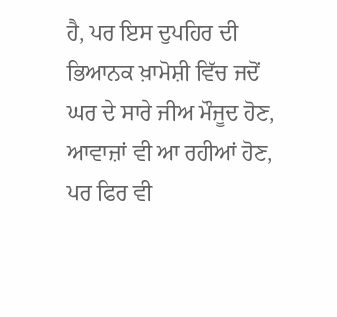ਹੈ, ਪਰ ਇਸ ਦੁਪਹਿਰ ਦੀ ਭਿਆਨਕ ਖ਼ਾਮੋਸ਼ੀ ਵਿੱਚ ਜਦੋਂ ਘਰ ਦੇ ਸਾਰੇ ਜੀਅ ਮੌਜੂਦ ਹੋਣ, ਆਵਾਜ਼ਾਂ ਵੀ ਆ ਰਹੀਆਂ ਹੋਣ, ਪਰ ਫਿਰ ਵੀ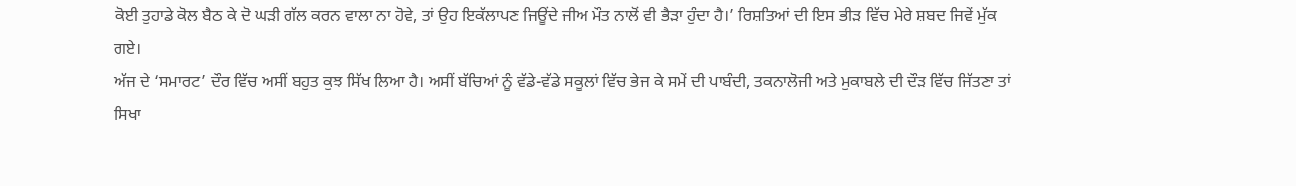ਕੋਈ ਤੁਹਾਡੇ ਕੋਲ ਬੈਠ ਕੇ ਦੋ ਘੜੀ ਗੱਲ ਕਰਨ ਵਾਲਾ ਨਾ ਹੋਵੇ, ਤਾਂ ਉਹ ਇਕੱਲਾਪਣ ਜਿਊਂਦੇ ਜੀਅ ਮੌਤ ਨਾਲੋਂ ਵੀ ਭੈੜਾ ਹੁੰਦਾ ਹੈ।’ ਰਿਸ਼ਤਿਆਂ ਦੀ ਇਸ ਭੀੜ ਵਿੱਚ ਮੇਰੇ ਸ਼ਬਦ ਜਿਵੇਂ ਮੁੱਕ ਗਏ।
ਅੱਜ ਦੇ ‘ਸਮਾਰਟ’ ਦੌਰ ਵਿੱਚ ਅਸੀਂ ਬਹੁਤ ਕੁਝ ਸਿੱਖ ਲਿਆ ਹੈ। ਅਸੀਂ ਬੱਚਿਆਂ ਨੂੰ ਵੱਡੇ-ਵੱਡੇ ਸਕੂਲਾਂ ਵਿੱਚ ਭੇਜ ਕੇ ਸਮੇਂ ਦੀ ਪਾਬੰਦੀ, ਤਕਨਾਲੋਜੀ ਅਤੇ ਮੁਕਾਬਲੇ ਦੀ ਦੌੜ ਵਿੱਚ ਜਿੱਤਣਾ ਤਾਂ ਸਿਖਾ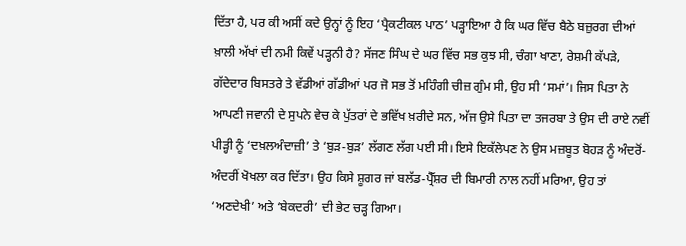ਦਿੱਤਾ ਹੈ, ਪਰ ਕੀ ਅਸੀਂ ਕਦੇ ਉਨ੍ਹਾਂ ਨੂੰ ਇਹ ‘ਪ੍ਰੈਕਟੀਕਲ ਪਾਠ’ ਪੜ੍ਹਾਇਆ ਹੈ ਕਿ ਘਰ ਵਿੱਚ ਬੈਠੇ ਬਜ਼ੁਰਗ ਦੀਆਂ ਖ਼ਾਲੀ ਅੱਖਾਂ ਦੀ ਨਮੀ ਕਿਵੇਂ ਪੜ੍ਹਨੀ ਹੈ? ਸੱਜਣ ਸਿੰਘ ਦੇ ਘਰ ਵਿੱਚ ਸਭ ਕੁਝ ਸੀ, ਚੰਗਾ ਖਾਣਾ, ਰੇਸ਼ਮੀ ਕੱਪੜੇ, ਗੱਦੇਦਾਰ ਬਿਸਤਰੇ ਤੇ ਵੱਡੀਆਂ ਗੱਡੀਆਂ ਪਰ ਜੋ ਸਭ ਤੋਂ ਮਹਿੰਗੀ ਚੀਜ਼ ਗੁੰਮ ਸੀ, ਉਹ ਸੀ ‘ਸਮਾਂ’। ਜਿਸ ਪਿਤਾ ਨੇ ਆਪਣੀ ਜਵਾਨੀ ਦੇ ਸੁਪਨੇ ਵੇਚ ਕੇ ਪੁੱਤਰਾਂ ਦੇ ਭਵਿੱਖ ਖ਼ਰੀਦੇ ਸਨ, ਅੱਜ ਉਸੇ ਪਿਤਾ ਦਾ ਤਜਰਬਾ ਤੇ ਉਸ ਦੀ ਰਾਏ ਨਵੀਂ ਪੀੜ੍ਹੀ ਨੂੰ ‘ਦਖ਼ਲਅੰਦਾਜ਼ੀ’ ਤੇ ‘ਬੁੜ-ਬੁੜ’ ਲੱਗਣ ਲੱਗ ਪਈ ਸੀ। ਇਸੇ ਇਕੱਲੇਪਣ ਨੇ ਉਸ ਮਜ਼ਬੂਤ ਬੋਹੜ ਨੂੰ ਅੰਦਰੋਂ-ਅੰਦਰੀਂ ਖੋਖਲਾ ਕਰ ਦਿੱਤਾ। ਉਹ ਕਿਸੇ ਸ਼ੂਗਰ ਜਾਂ ਬਲੱਡ-ਪ੍ਰੈੱਸ਼ਰ ਦੀ ਬਿਮਾਰੀ ਨਾਲ ਨਹੀਂ ਮਰਿਆ, ਉਹ ਤਾਂ ‘ਅਣਦੇਖੀ’ ਅਤੇ ‘ਬੇਕਦਰੀ’ ਦੀ ਭੇਟ ਚੜ੍ਹ ਗਿਆ।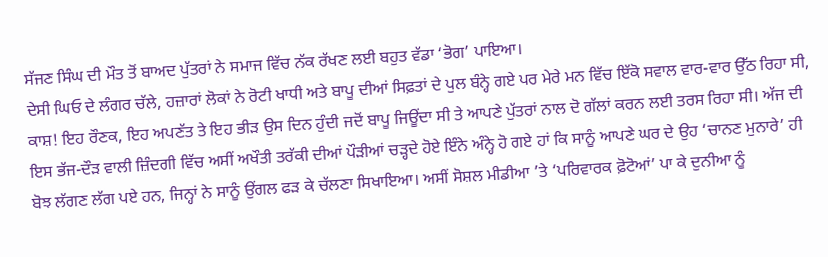ਸੱਜਣ ਸਿੰਘ ਦੀ ਮੌਤ ਤੋਂ ਬਾਅਦ ਪੁੱਤਰਾਂ ਨੇ ਸਮਾਜ ਵਿੱਚ ਨੱਕ ਰੱਖਣ ਲਈ ਬਹੁਤ ਵੱਡਾ ‘ਭੋਗ’ ਪਾਇਆ।
ਦੇਸੀ ਘਿਓ ਦੇ ਲੰਗਰ ਚੱਲੇ, ਹਜ਼ਾਰਾਂ ਲੋਕਾਂ ਨੇ ਰੋਟੀ ਖਾਧੀ ਅਤੇ ਬਾਪੂ ਦੀਆਂ ਸਿਫ਼ਤਾਂ ਦੇ ਪੁਲ ਬੰਨ੍ਹੇ ਗਏ ਪਰ ਮੇਰੇ ਮਨ ਵਿੱਚ ਇੱਕੋ ਸਵਾਲ ਵਾਰ-ਵਾਰ ਉੱਠ ਰਿਹਾ ਸੀ, ਕਾਸ਼! ਇਹ ਰੌਣਕ, ਇਹ ਅਪਣੱਤ ਤੇ ਇਹ ਭੀੜ ਉਸ ਦਿਨ ਹੁੰਦੀ ਜਦੋਂ ਬਾਪੂ ਜਿਊਂਦਾ ਸੀ ਤੇ ਆਪਣੇ ਪੁੱਤਰਾਂ ਨਾਲ ਦੋ ਗੱਲਾਂ ਕਰਨ ਲਈ ਤਰਸ ਰਿਹਾ ਸੀ। ਅੱਜ ਦੀ ਇਸ ਭੱਜ-ਦੌੜ ਵਾਲੀ ਜ਼ਿੰਦਗੀ ਵਿੱਚ ਅਸੀਂ ਅਖੌਤੀ ਤਰੱਕੀ ਦੀਆਂ ਪੌੜੀਆਂ ਚੜ੍ਹਦੇ ਹੋਏ ਇੰਨੇ ਅੰਨ੍ਹੇ ਹੋ ਗਏ ਹਾਂ ਕਿ ਸਾਨੂੰ ਆਪਣੇ ਘਰ ਦੇ ਉਹ ‘ਚਾਨਣ ਮੁਨਾਰੇ’ ਹੀ ਬੋਝ ਲੱਗਣ ਲੱਗ ਪਏ ਹਨ, ਜਿਨ੍ਹਾਂ ਨੇ ਸਾਨੂੰ ਉਂਗਲ ਫੜ ਕੇ ਚੱਲਣਾ ਸਿਖਾਇਆ। ਅਸੀਂ ਸੋਸ਼ਲ ਮੀਡੀਆ ’ਤੇ ‘ਪਰਿਵਾਰਕ ਫ਼ੋਟੋਆਂ’ ਪਾ ਕੇ ਦੁਨੀਆ ਨੂੰ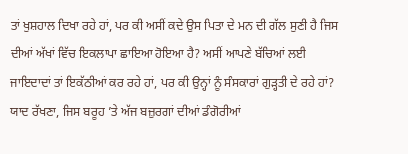ਤਾਂ ਖੁਸ਼ਹਾਲ ਦਿਖਾ ਰਹੇ ਹਾਂ, ਪਰ ਕੀ ਅਸੀਂ ਕਦੇ ਉਸ ਪਿਤਾ ਦੇ ਮਨ ਦੀ ਗੱਲ ਸੁਣੀ ਹੈ ਜਿਸ ਦੀਆਂ ਅੱਖਾਂ ਵਿੱਚ ਇਕਲਾਪਾ ਛਾਇਆ ਹੋਇਆ ਹੈ? ਅਸੀਂ ਆਪਣੇ ਬੱਚਿਆਂ ਲਈ ਜਾਇਦਾਦਾਂ ਤਾਂ ਇਕੱਠੀਆਂ ਕਰ ਰਹੇ ਹਾਂ, ਪਰ ਕੀ ਉਨ੍ਹਾਂ ਨੂੰ ਸੰਸਕਾਰਾਂ ਗੁੜ੍ਹਤੀ ਦੇ ਰਹੇ ਹਾਂ?
ਯਾਦ ਰੱਖਣਾ, ਜਿਸ ਬਰੂਹ ’ਤੇ ਅੱਜ ਬਜ਼ੁਰਗਾਂ ਦੀਆਂ ਡੰਗੋਰੀਆਂ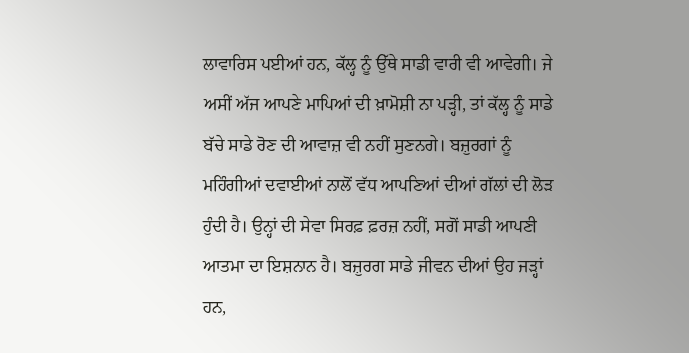ਲਾਵਾਰਿਸ ਪਈਆਂ ਹਨ, ਕੱਲ੍ਹ ਨੂੰ ਉੱਥੇ ਸਾਡੀ ਵਾਰੀ ਵੀ ਆਵੇਗੀ। ਜੇ ਅਸੀਂ ਅੱਜ ਆਪਣੇ ਮਾਪਿਆਂ ਦੀ ਖ਼ਾਮੋਸ਼ੀ ਨਾ ਪੜ੍ਹੀ, ਤਾਂ ਕੱਲ੍ਹ ਨੂੰ ਸਾਡੇ ਬੱਚੇ ਸਾਡੇ ਰੋਣ ਦੀ ਆਵਾਜ਼ ਵੀ ਨਹੀਂ ਸੁਣਨਗੇ। ਬਜ਼ੁਰਗਾਂ ਨੂੰ ਮਹਿੰਗੀਆਂ ਦਵਾਈਆਂ ਨਾਲੋਂ ਵੱਧ ਆਪਣਿਆਂ ਦੀਆਂ ਗੱਲਾਂ ਦੀ ਲੋੜ ਹੁੰਦੀ ਹੈ। ਉਨ੍ਹਾਂ ਦੀ ਸੇਵਾ ਸਿਰਫ਼ ਫ਼ਰਜ਼ ਨਹੀਂ, ਸਗੋਂ ਸਾਡੀ ਆਪਣੀ ਆਤਮਾ ਦਾ ਇਸ਼ਨਾਨ ਹੈ। ਬਜ਼ੁਰਗ ਸਾਡੇ ਜੀਵਨ ਦੀਆਂ ਉਹ ਜੜ੍ਹਾਂ ਹਨ,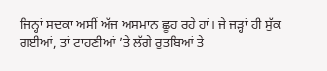ਜਿਨ੍ਹਾਂ ਸਦਕਾ ਅਸੀਂ ਅੱਜ ਅਸਮਾਨ ਛੂਹ ਰਹੇ ਹਾਂ। ਜੇ ਜੜ੍ਹਾਂ ਹੀ ਸੁੱਕ ਗਈਆਂ, ਤਾਂ ਟਾਹਣੀਆਂ ’ਤੇ ਲੱਗੇ ਰੁਤਬਿਆਂ ਤੇ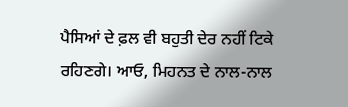ਪੈਸਿਆਂ ਦੇ ਫ਼ਲ ਵੀ ਬਹੁਤੀ ਦੇਰ ਨਹੀਂ ਟਿਕੇ ਰਹਿਣਗੇ। ਆਓ, ਮਿਹਨਤ ਦੇ ਨਾਲ-ਨਾਲ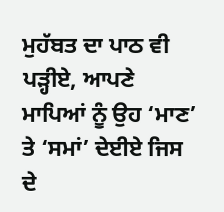ਮੁਹੱਬਤ ਦਾ ਪਾਠ ਵੀ ਪੜ੍ਹੀਏ, ਆਪਣੇ ਮਾਪਿਆਂ ਨੂੰ ਉਹ ‘ਮਾਣ’ ਤੇ ‘ਸਮਾਂ’ ਦੇਈਏ ਜਿਸ ਦੇ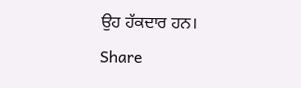ਉਹ ਹੱਕਦਾਰ ਹਨ।
Share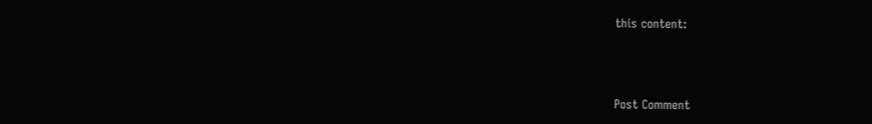this content:



Post Comment